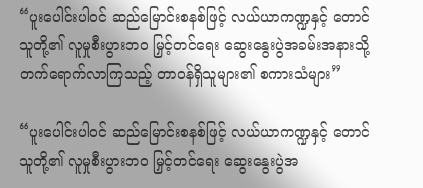“ပူးပေါင်းပါဝင် ဆည်မြောင်းစနစ်ဖြင့် လယ်ယာကဏ္ဍနှင့် တောင်သူတို့၏ လူမှုစီးပွားဘဝ မြှင့်တင်ရေး ဆွေးနွေးပွဲအခမ်းအနားသို့ တက်ရောက်လာကြသည့် တာဝန်ရှိသူများ၏ စကားသံများ”

“ပူးပေါင်းပါဝင် ဆည်မြောင်းစနစ်ဖြင့် လယ်ယာကဏ္ဍနှင့် တောင်သူတို့၏ လူမှုစီးပွားဘဝ မြှင့်တင်ရေး ဆွေးနွေးပွဲအ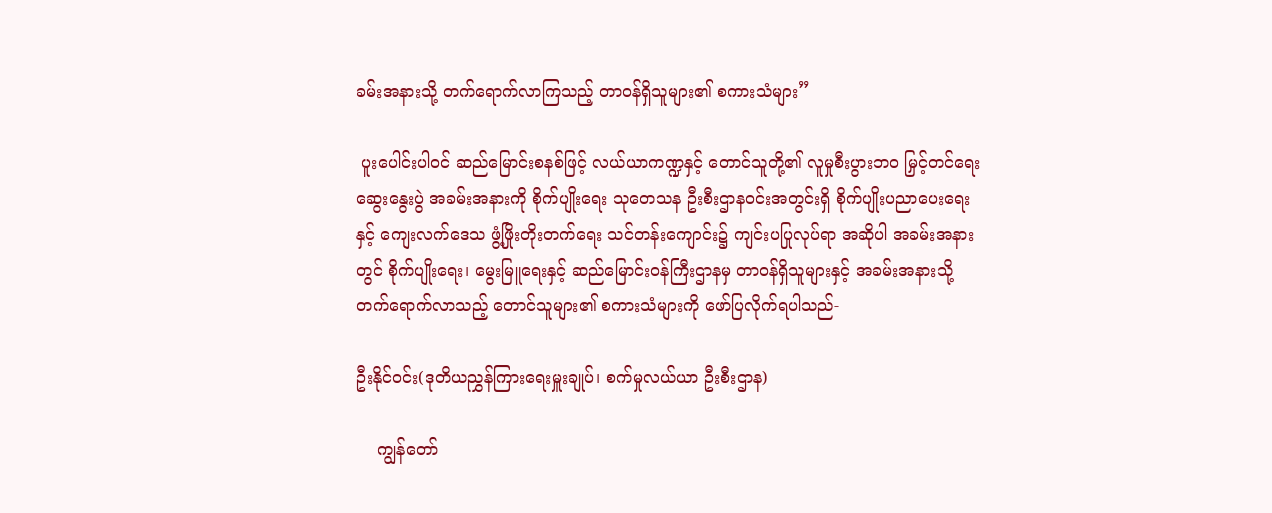ခမ်းအနားသို့ တက်ရောက်လာကြသည့် တာဝန်ရှိသူများ၏ စကားသံများ”

 ပူးပေါင်းပါဝင် ဆည်မြောင်းစနစ်ဖြင့် လယ်ယာကဏ္ဍနှင့် တောင်သူတို့၏ လူမှုစီးပွားဘဝ မြှင့်တင်ရေးဆွေးနွေးပွဲ အခမ်းအနားကို စိုက်ပျိုးရေး သုတေသန ဦးစီးဌာနဝင်းအတွင်းရှိ စိုက်ပျိုးပညာပေးရေးနှင့် ကျေးလက်ဒေသ ဖွံ့ဖြိုးတိုးတက်ရေး သင်တန်းကျောင်း၌ ကျင်းပပြုလုပ်ရာ အဆိုပါ အခမ်းအနားတွင် စိုက်ပျိုးရေး၊ မွေးမြူရေးနှင့် ဆည်မြောင်းဝန်ကြီးဌာနမှ တာဝန်ရှိသူများနှင့် အခမ်းအနားသို့ တက်ရောက်လာသည့် တောင်သူများ၏ စကားသံများကို ဖော်ပြလိုက်ရပါသည်-

ဦးနိုင်ဝင်း(ဒုတိယညွှန်ကြားရေးမှူးချုပ်၊ စက်မှုလယ်ယာ ဦးစီးဌာန)

    ကျွန်တော်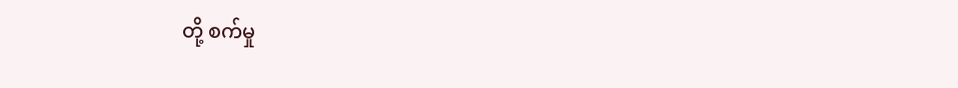တို့ စက်မှု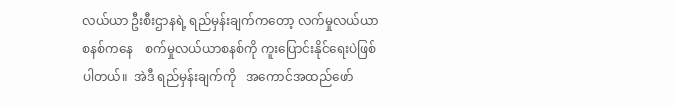လယ်ယာ ဦးစီးဌာနရဲ့ ရည်မှန်းချက်ကတော့ လက်မှုလယ်ယာ စနစ်ကနေ    စက်မှုလယ်ယာစနစ်ကို ကူးပြောင်းနိုင်ရေးပဲဖြစ်ပါတယ်။  အဲဒီ ရည်မှန်းချက်ကို   အကောင်အထည်ဖော်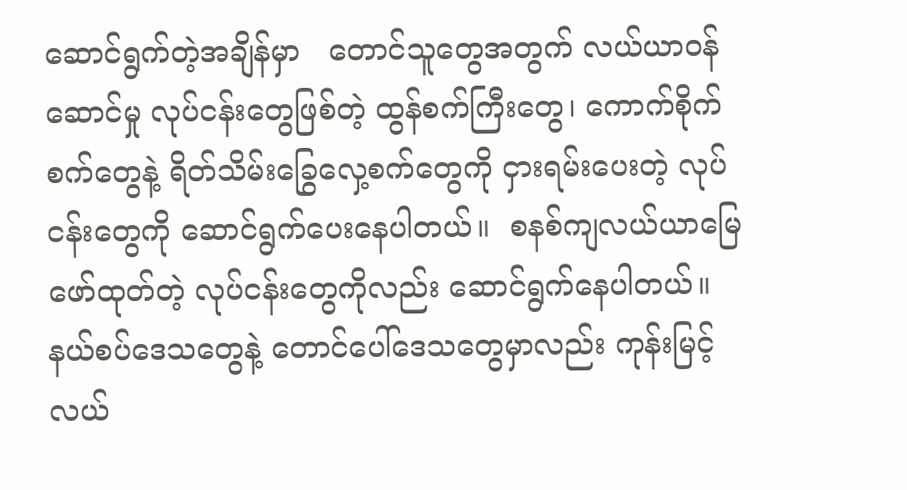ဆောင်ရွက်တဲ့အချိန်မှာ   တောင်သူတွေအတွက် လယ်ယာဝန်ဆောင်မှု လုပ်ငန်းတွေဖြစ်တဲ့ ထွန်စက်ကြီးတွေ၊ ကောက်စိုက်စက်တွေနဲ့ ရိတ်သိမ်းခြွေလှေ့စက်တွေကို ငှားရမ်းပေးတဲ့ လုပ်ငန်းတွေကို ဆောင်ရွက်ပေးနေပါတယ်။  စနစ်ကျလယ်ယာမြေ ဖော်ထုတ်တဲ့ လုပ်ငန်းတွေကိုလည်း ဆောင်ရွက်နေပါတယ်။ နယ်စပ်ဒေသတွေနဲ့ တောင်ပေါ်ဒေသတွေမှာလည်း ကုန်းမြင့်လယ်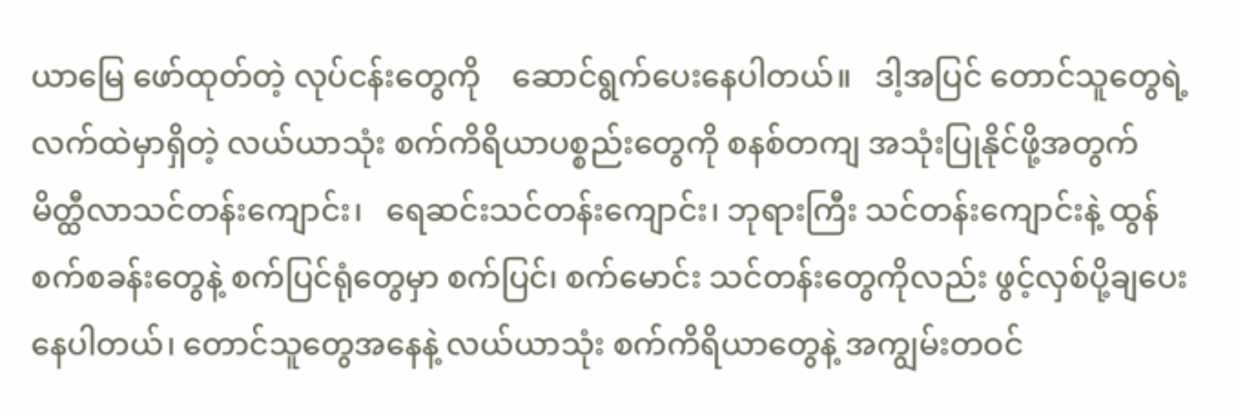ယာမြေ ဖော်ထုတ်တဲ့ လုပ်ငန်းတွေကို    ဆောင်ရွက်ပေးနေပါတယ်။   ဒါ့အပြင် တောင်သူတွေရဲ့ လက်ထဲမှာရှိတဲ့ လယ်ယာသုံး စက်ကိရိယာပစ္စည်းတွေကို စနစ်တကျ အသုံးပြုနိုင်ဖို့အတွက် မိတ္ထီလာသင်တန်းကျောင်း၊   ရေဆင်းသင်တန်းကျောင်း၊ ဘုရားကြီး သင်တန်းကျောင်းနဲ့ ထွန်စက်စခန်းတွေနဲ့ စက်ပြင်ရုံတွေမှာ စက်ပြင်၊ စက်မောင်း သင်တန်းတွေကိုလည်း ဖွင့်လှစ်ပို့ချပေးနေပါတယ်၊ တောင်သူတွေအနေနဲ့ လယ်ယာသုံး စက်ကိရိယာတွေနဲ့ အကျွမ်းတဝင်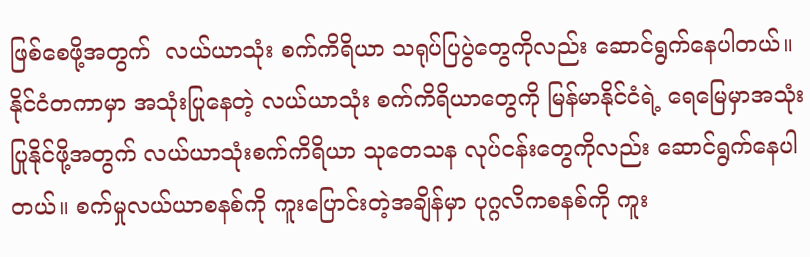ဖြစ်စေဖို့အတွက်  လယ်ယာသုံး စက်ကိရိယာ သရုပ်ပြပွဲတွေကိုလည်း ဆောင်ရွက်နေပါတယ်။ နိုင်ငံတကာမှာ အသုံးပြုနေတဲ့ လယ်ယာသုံး စက်ကိရိယာတွေကို မြန်မာနိုင်ငံရဲ့ ရေမြေမှာအသုံးပြုနိုင်ဖို့အတွက် လယ်ယာသုံးစက်ကိရိယာ သုတေသန လုပ်ငန်းတွေကိုလည်း ဆောင်ရွက်နေပါတယ်။ စက်မှုလယ်ယာစနစ်ကို ကူးပြောင်းတဲ့အချိန်မှာ ပုဂ္ဂလိကစနစ်ကို ကူး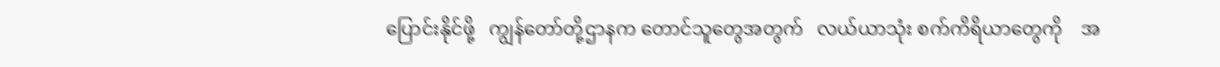ပြောင်းနိုင်ဖို့   ကျွန်တော်တို့ဌာနက တောင်သူတွေအတွက်   လယ်ယာသုံး စက်ကိရိယာတွေကို    အ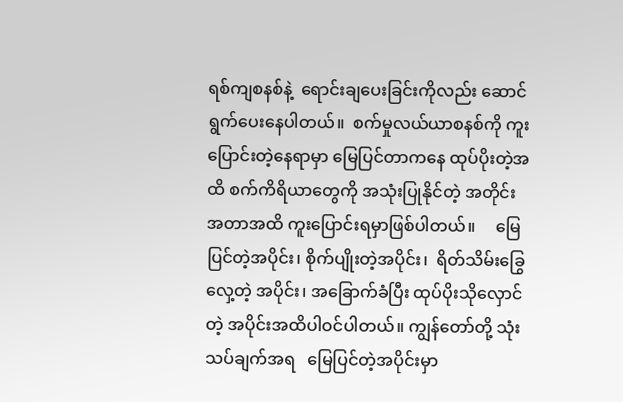ရစ်ကျစနစ်နဲ့  ရောင်းချပေးခြင်းကိုလည်း ဆောင်ရွက်ပေးနေပါတယ်။  စက်မှုလယ်ယာစနစ်ကို ကူးပြောင်းတဲ့နေရာမှာ မြေပြင်တာကနေ ထုပ်ပိုးတဲ့အထိ စက်ကိရိယာတွေကို အသုံးပြုနိုင်တဲ့ အတိုင်းအတာအထိ ကူးပြောင်းရမှာဖြစ်ပါတယ်။     မြေပြင်တဲ့အပိုင်း၊ စိုက်ပျိုးတဲ့အပိုင်း၊  ရိတ်သိမ်းခြွေလှေ့တဲ့ အပိုင်း၊ အခြောက်ခံပြီး ထုပ်ပိုးသိုလှောင်တဲ့ အပိုင်းအထိပါဝင်ပါတယ်။ ကျွန်တော်တို့ သုံးသပ်ချက်အရ   မြေပြင်တဲ့အပိုင်းမှာ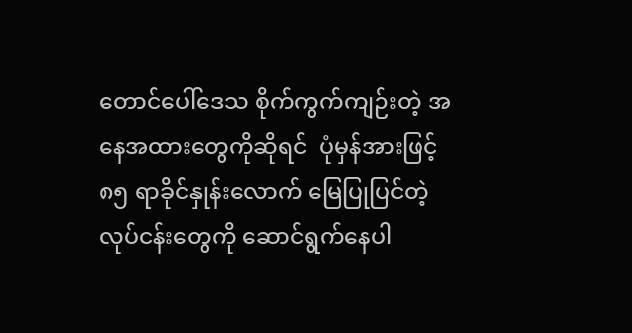တောင်ပေါ်ဒေသ စိုက်ကွက်ကျဉ်းတဲ့ အနေအထားတွေကိုဆိုရင်  ပုံမှန်အားဖြင့် ၈၅ ရာခိုင်နှုန်းလောက် မြေပြုပြင်တဲ့ လုပ်ငန်းတွေကို ဆောင်ရွက်နေပါ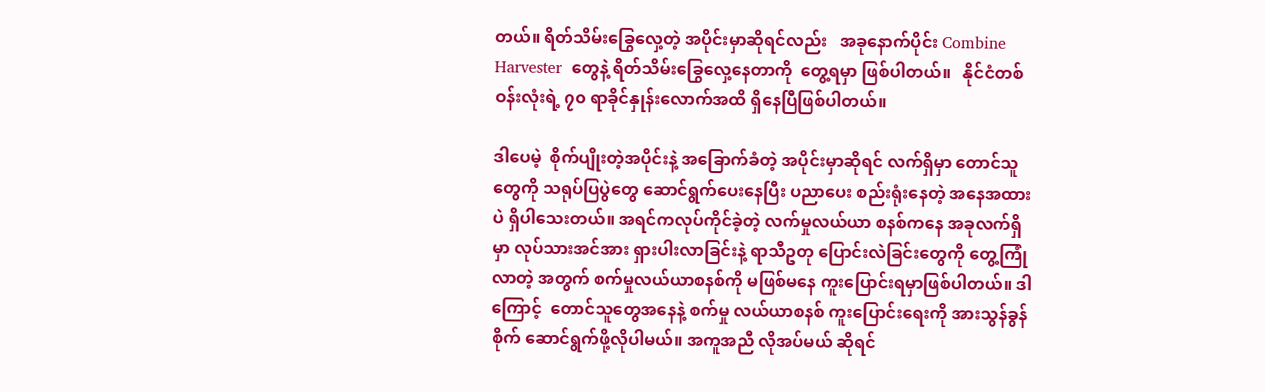တယ်။ ရိတ်သိမ်းခြွေလှေ့တဲ့ အပိုင်းမှာဆိုရင်လည်း   အခုနောက်ပိုင်း Combine Harvester  တွေနဲ့ ရိတ်သိမ်းခြွေလှေ့နေတာကို  တွေ့ရမှာ ဖြစ်ပါတယ်။   နိုင်ငံတစ်ဝန်းလုံးရဲ့ ၇၀ ရာခိုင်နှုန်းလောက်အထိ ရှိနေပြီဖြစ်ပါတယ်။

ဒါပေမဲ့  စိုက်ပျိုးတဲ့အပိုင်းနဲ့ အခြောက်ခံတဲ့ အပိုင်းမှာဆိုရင် လက်ရှိမှာ တောင်သူတွေကို သရုပ်ပြပွဲတွေ ဆောင်ရွက်ပေးနေပြီး ပညာပေး စည်းရုံးနေတဲ့ အနေအထားပဲ ရှိပါသေးတယ်။ အရင်ကလုပ်ကိုင်ခဲ့တဲ့ လက်မှုလယ်ယာ စနစ်ကနေ အခုလက်ရှိမှာ လုပ်သားအင်အား ရှားပါးလာခြင်းနဲ့ ရာသီဥတု ပြောင်းလဲခြင်းတွေကို တွေ့ကြုံလာတဲ့ အတွက် စက်မှုလယ်ယာစနစ်ကို မဖြစ်မနေ ကူးပြောင်းရမှာဖြစ်ပါတယ်။ ဒါကြောင့်  တောင်သူတွေအနေနဲ့ စက်မှု လယ်ယာစနစ် ကူးပြောင်းရေးကို အားသွန်ခွန်စိုက် ဆောင်ရွက်ဖို့လိုပါမယ်။ အကူအညီ လိုအပ်မယ် ဆိုရင်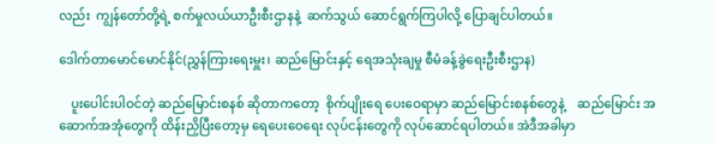လည်း  ကျွန်တော်တို့ရဲ့ စက်မှုလယ်ယာဦးစီးဌာနနဲ့  ဆက်သွယ် ဆောင်ရွက်ကြပါလို့ ပြောချင်ပါတယ်။

ဒေါက်တာမောင်မောင်နိုင်(ညွှန်ကြားရေးမှူး၊ ဆည်မြောင်းနှင့် ရေအသုံးချမှု စီမံခန့်ခွဲရေးဦးစီးဌာန)

    ပူးပေါင်းပါဝင်တဲ့ ဆည်မြောင်းစနစ် ဆိုတာကတော့  စိုက်ပျိုးရေ ပေးဝေရာမှာ ဆည်မြောင်းစနစ်တွေနဲ့    ဆည်မြောင်း အဆောက်အအုံတွေကို ထိန်းညှိပြီးတော့မှ ရေပေးဝေရေး လုပ်ငန်းတွေကို လုပ်ဆောင်ရပါတယ်။ အဲဒီအခါမှာ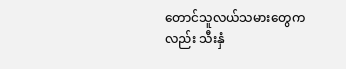တောင်သူလယ်သမားတွေကလည်း သီးနှံ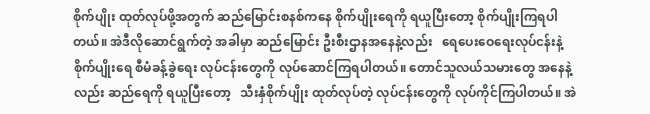စိုက်ပျိုး ထုတ်လုပ်ဖို့အတွက် ဆည်မြောင်းစနစ်ကနေ စိုက်ပျိုးရေကို ရယူပြီးတော့ စိုက်ပျိုးကြရပါတယ်။ အဲဒီလိုဆောင်ရွက်တဲ့ အခါမှာ ဆည်မြောင်း ဦးစီးဌာနအနေနဲ့လည်း   ရေပေးဝေရေးလုပ်ငန်းနဲ့    စိုက်ပျိုးရေ စီမံခန့်ခွဲရေး လုပ်ငန်းတွေကို လုပ်ဆောင်ကြရပါတယ်။ တောင်သူလယ်သမားတွေ အနေနဲ့လည်း ဆည်ရေကို ရယူပြီးတော့   သီးနှံစိုက်ပျိုး ထုတ်လုပ်တဲ့ လုပ်ငန်းတွေကို လုပ်ကိုင်ကြပါတယ်။ အဲ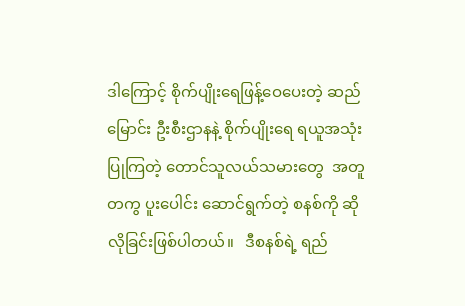ဒါကြောင့် စိုက်ပျိုးရေဖြန့်ဝေပေးတဲ့ ဆည်မြောင်း ဦးစီးဌာနနဲ့ စိုက်ပျိုးရေ ရယူအသုံးပြုကြတဲ့ တောင်သူလယ်သမားတွေ  အတူတကွ ပူးပေါင်း ဆောင်ရွက်တဲ့ စနစ်ကို ဆိုလိုခြင်းဖြစ်ပါတယ်။   ဒီစနစ်ရဲ့ ရည်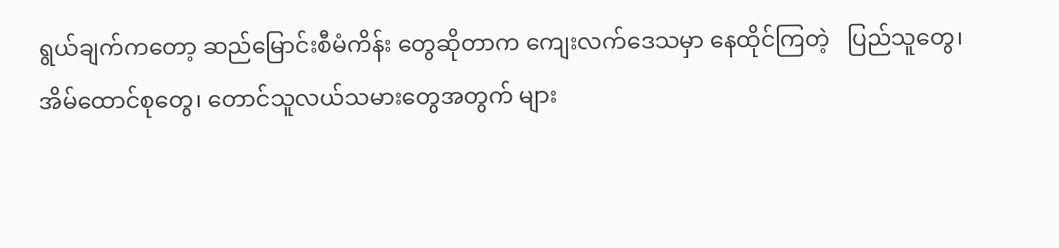ရွယ်ချက်ကတော့ ဆည်မြောင်းစီမံကိန်း တွေဆိုတာက ကျေးလက်ဒေသမှာ နေထိုင်ကြတဲ့   ပြည်သူတွေ၊ အိမ်ထောင်စုတွေ၊ တောင်သူလယ်သမားတွေအတွက် များ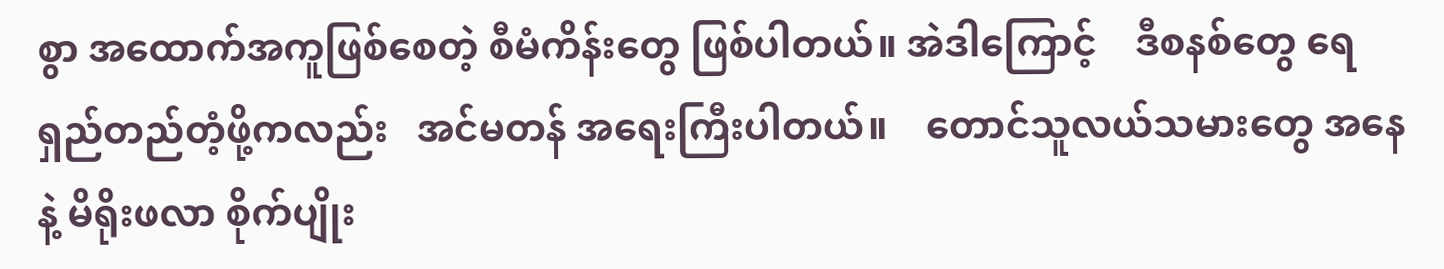စွာ အထောက်အကူဖြစ်စေတဲ့ စီမံကိန်းတွေ ဖြစ်ပါတယ်။ အဲဒါကြောင့်    ဒီစနစ်တွေ ရေရှည်တည်တံ့ဖို့ကလည်း   အင်မတန် အရေးကြီးပါတယ်။    တောင်သူလယ်သမားတွေ အနေနဲ့ မိရိုးဖလာ စိုက်ပျိုး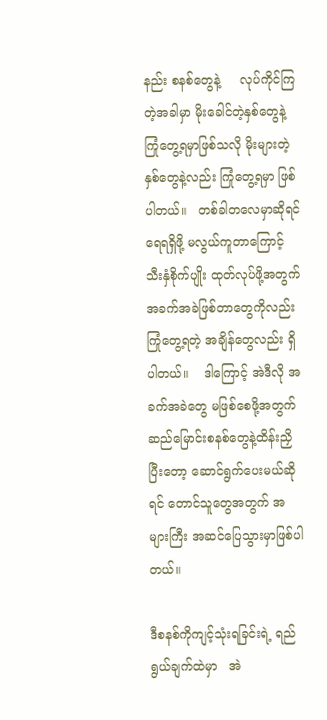နည်း စနစ်တွေနဲ့     လုပ်ကိုင်ကြတဲ့အခါမှာ မိုးခေါင်တဲ့နှစ်တွေနဲ့ ကြုံတွေ့ရမှာဖြစ်သလို မိုးများတဲ့နှစ်တွေနဲ့လည်း ကြုံတွေ့ရမှာ ဖြစ်ပါတယ်။   တစ်ခါတလေမှာဆိုရင် ရေရရှိဖို့ မလွယ်ကူတာကြောင့် သီးနှံစိုက်ပျိုး ထုတ်လုပ်ဖို့အတွက် အခက်အခဲဖြစ်တာတွေကိုလည်း    ကြုံတွေ့ရတဲ့ အချိန်တွေလည်း ရှိပါတယ်။    ဒါကြောင့် အဲဒီလို အခက်အခဲတွေ မဖြစ်စေဖို့အတွက် ဆည်မြောင်းစနစ်တွေနဲ့ထိန်းညှိပြီးတော့ ဆောင်ရွက်ပေးမယ်ဆိုရင် တောင်သူတွေအတွက် အများကြီး အဆင်ပြေသွားမှာဖြစ်ပါတယ်။

ဒီစနစ်ကိုကျင့်သုံးရခြင်းရဲ့ ရည်ရွယ်ချက်ထဲမှာ   အဲ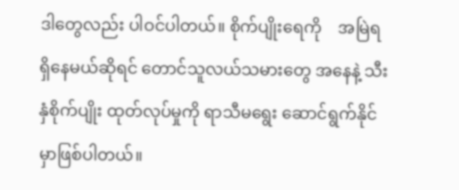ဒါတွေလည်း ပါဝင်ပါတယ်။ စိုက်ပျိုးရေကို    အမြဲရရှိနေမယ်ဆိုရင် တောင်သူလယ်သမားတွေ အနေနဲ့ သီးနှံစိုက်ပျိုး ထုတ်လုပ်မှုကို ရာသီမရွေး ဆောင်ရွက်နိုင်မှာဖြစ်ပါတယ်။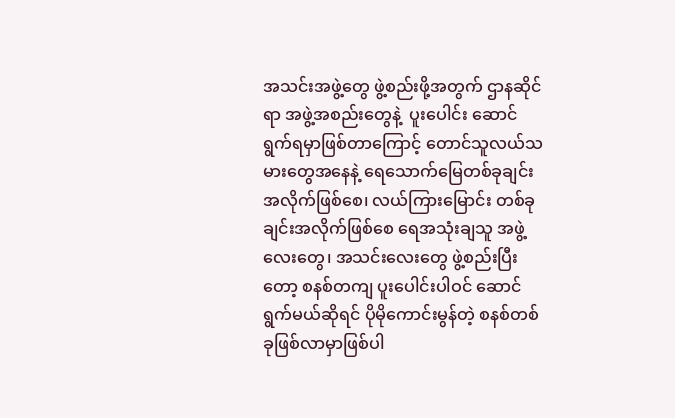အသင်းအဖွဲ့တွေ ဖွဲ့စည်းဖို့အတွက် ဌာနဆိုင်ရာ အဖွဲ့အစည်းတွေနဲ့  ပူးပေါင်း ဆောင်ရွက်ရမှာဖြစ်တာကြောင့် တောင်သူလယ်သမားတွေအနေနဲ့ ရေသောက်မြေတစ်ခုချင်းအလိုက်ဖြစ်စေ၊ လယ်ကြားမြောင်း တစ်ခုချင်းအလိုက်ဖြစ်စေ ရေအသုံးချသူ အဖွဲ့လေးတွေ၊ အသင်းလေးတွေ ဖွဲ့စည်းပြီးတော့ စနစ်တကျ ပူးပေါင်းပါဝင် ဆောင်ရွက်မယ်ဆိုရင် ပိုမိုကောင်းမွန်တဲ့ စနစ်တစ်ခုဖြစ်လာမှာဖြစ်ပါ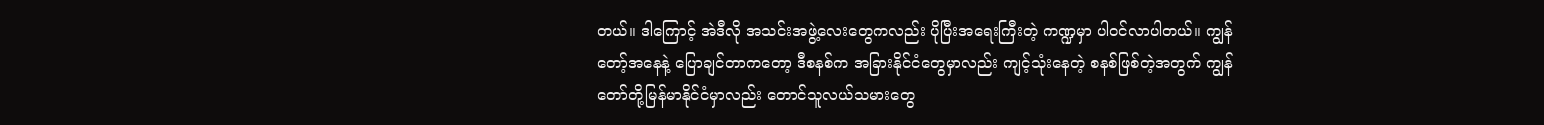တယ်။ ဒါကြောင့် အဲဒီလို အသင်းအဖွဲ့လေးတွေကလည်း ပိုပြီးအရေးကြီးတဲ့ ကဏ္ဍမှာ ပါဝင်လာပါတယ်။ ကျွန်တော့်အနေနဲ့ ပြောချင်တာကတော့ ဒီစနစ်က အခြားနိုင်ငံတွေမှာလည်း ကျင့်သုံးနေတဲ့ စနစ်ဖြစ်တဲ့အတွက် ကျွန်တော်တို့မြန်မာနိုင်ငံမှာလည်း တောင်သူလယ်သမားတွေ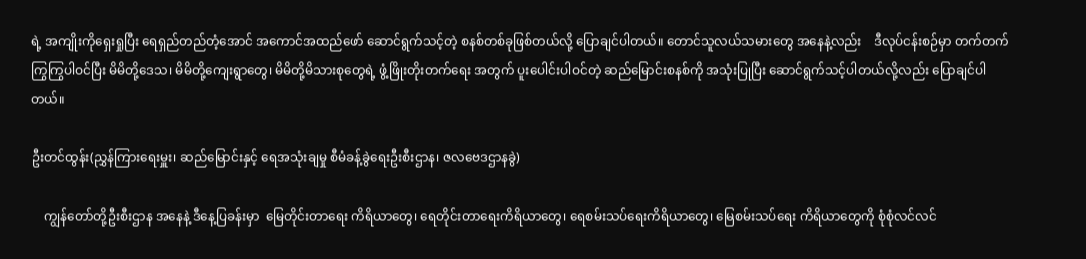ရဲ့ အကျိုးကိုရှေးရှုပြီး ရေရှည်တည်တံ့အောင် အကောင်အထည်ဖော် ဆောင်ရွက်သင့်တဲ့ စနစ်တစ်ခုဖြစ်တယ်လို့ ပြောချင်ပါတယ်။ တောင်သူလယ်သမားတွေ အနေနဲ့လည်း    ဒီလုပ်ငန်းစဉ်မှာ တက်တက်ကြွကြွပါဝင်ပြီး မိမိတို့ဒေသ၊ မိမိတို့ကျေးရွာတွေ၊ မိမိတို့မိသားစုတွေရဲ့ ဖွံ့ဖြိုးတိုးတက်ရေး အတွက် ပူးပေါင်းပါဝင်တဲ့ ဆည်မြောင်းစနစ်ကို အသုံးပြုပြီး ဆောင်ရွက်သင့်ပါတယ်လို့လည်း ပြောချင်ပါတယ်။

ဦးတင်ထွန်း(ညွှန်ကြားရေးမှူး၊ ဆည်မြောင်းနှင့် ရေအသုံးချမှု စီမံခန့်ခွဲရေးဦးစီးဌာန၊ ဇလဗေဒဌာနခွဲ)

    ကျွန်တော်တို့ဦးစီးဌာန အနေနဲ့ ဒီနေ့ပြခန်းမှာ  မြေတိုင်းတာရေး ကိရိယာတွေ၊ ရေတိုင်းတာရေးကိရိယာတွေ၊ ရေစမ်းသပ်ရေးကိရိယာတွေ၊ မြေစမ်းသပ်ရေး ကိရိယာတွေကို စုံစုံလင်လင်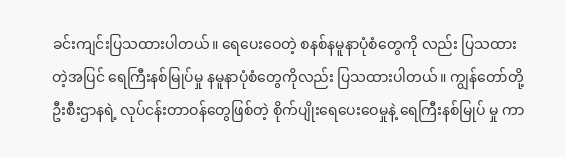ခင်းကျင်းပြသထားပါတယ်။ ရေပေးဝေတဲ့ စနစ်နမူနာပုံစံတွေကို လည်း ပြသထားတဲ့အပြင် ရေကြီးနစ်မြုပ်မှု နမူနာပုံစံတွေကိုလည်း ပြသထားပါတယ်။ ကျွန်တော်တို့ ဦးစီးဌာနရဲ့ လုပ်ငန်းတာဝန်တွေဖြစ်တဲ့ စိုက်ပျိုးရေပေးဝေမှုနဲ့ ရေကြီးနစ်မြုပ် မှု ကာ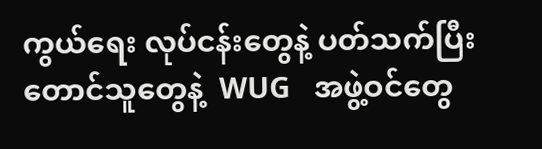ကွယ်ရေး လုပ်ငန်းတွေနဲ့ ပတ်သက်ပြီး တောင်သူတွေနဲ့  WUG   အဖွဲ့ဝင်တွေ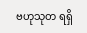ဗဟုသုတ ရရှိ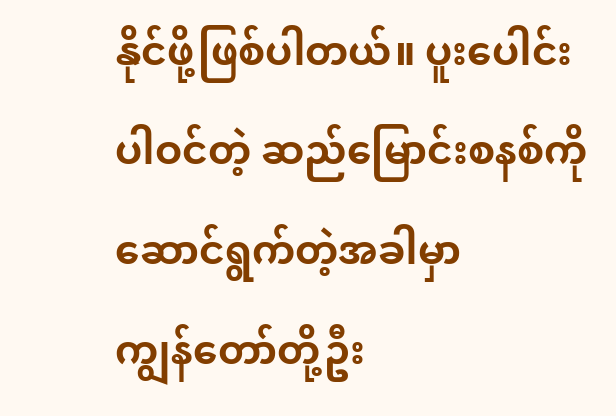နိုင်ဖို့ဖြစ်ပါတယ်။ ပူးပေါင်းပါဝင်တဲ့ ဆည်မြောင်းစနစ်ကို ဆောင်ရွက်တဲ့အခါမှာ     ကျွန်တော်တို့ဦး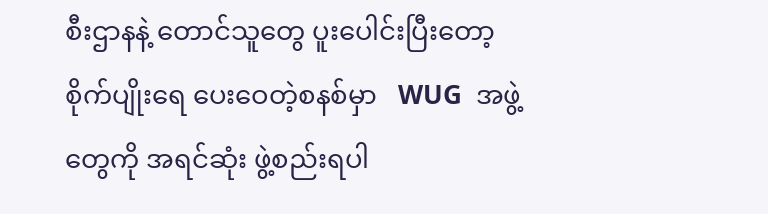စီးဌာနနဲ့ တောင်သူတွေ ပူးပေါင်းပြီးတော့ စိုက်ပျိုးရေ ပေးဝေတဲ့စနစ်မှာ   WUG  အဖွဲ့တွေကို အရင်ဆုံး ဖွဲ့စည်းရပါ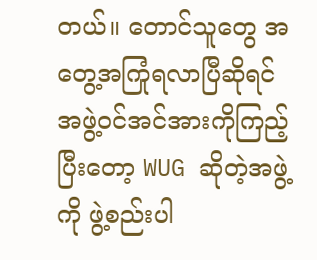တယ်။ တောင်သူတွေ အတွေ့အကြုံရလာပြီဆိုရင်   အဖွဲ့ဝင်အင်အားကိုကြည့်ပြီးတော့ WUG ဆိုတဲ့အဖွဲ့ကို ဖွဲ့စည်းပါ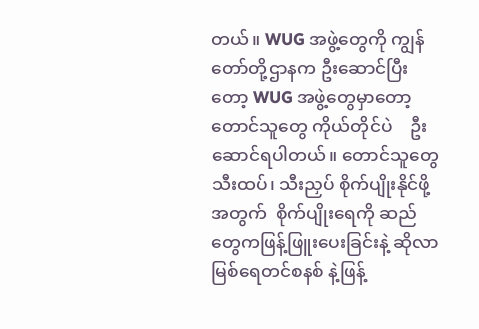တယ်။ WUG အဖွဲ့တွေကို ကျွန်တော်တို့ဌာနက ဦးဆောင်ပြီးတော့ WUG အဖွဲ့တွေမှာတော့ တောင်သူတွေ ကိုယ်တိုင်ပဲ    ဦးဆောင်ရပါတယ်။ တောင်သူတွေ သီးထပ်၊ သီးညှပ် စိုက်ပျိုးနိုင်ဖို့အတွက်  စိုက်ပျိုးရေကို ဆည်တွေကဖြန့်ဖြူးပေးခြင်းနဲ့ ဆိုလာမြစ်ရေတင်စနစ် နဲ့ဖြန့်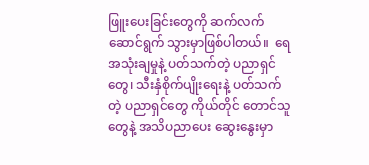ဖြူးပေးခြင်းတွေကို ဆက်လက်ဆောင်ရွက် သွားမှာဖြစ်ပါတယ်။  ရေအသုံးချမှုနဲ့ ပတ်သက်တဲ့ ပညာရှင်တွေ၊ သီးနှံစိုက်ပျိုးရေးနဲ့ ပတ်သက်တဲ့ ပညာရှင်တွေ ကိုယ်တိုင် တောင်သူတွေနဲ့ အသိပညာပေး ဆွေးနွေးမှာ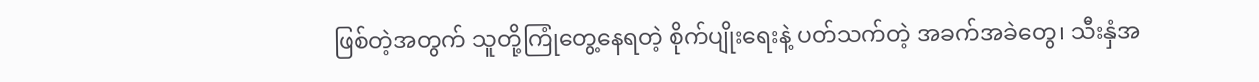ဖြစ်တဲ့အတွက် သူတို့ကြုံတွေ့နေရတဲ့ စိုက်ပျိုးရေးနဲ့ ပတ်သက်တဲ့ အခက်အခဲတွေ၊ သီးနှံအ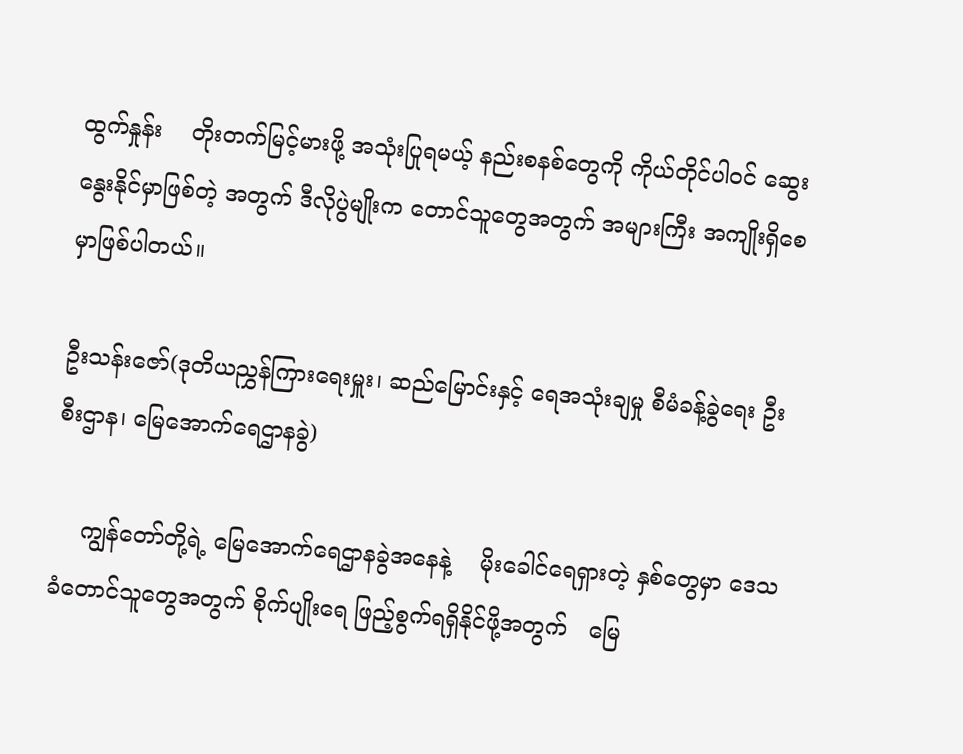ထွက်နှုန်း    တိုးတက်မြင့်မားဖို့ အသုံးပြုရမယ့် နည်းစနစ်တွေကို ကိုယ်တိုင်ပါဝင် ဆွေးနွေးနိုင်မှာဖြစ်တဲ့ အတွက် ဒီလိုပွဲမျိုးက တောင်သူတွေအတွက် အများကြီး အကျိုးရှိစေမှာဖြစ်ပါတယ်။

ဦးသန်းဇော်(ဒုတိယညွှန်ကြားရေးမှူး၊ ဆည်မြောင်းနှင့် ရေအသုံးချမှု စီမံခန့်ခွဲရေး ဦးစီးဌာန၊ မြေအောက်ရေဌာနခွဲ)

    ကျွန်တော်တို့ရဲ့ မြေအောက်ရေဌာနခွဲအနေနဲ့    မိုးခေါင်ရေရှားတဲ့ နှစ်တွေမှာ ဒေသခံတောင်သူတွေအတွက် စိုက်ပျိုးရေ ဖြည့်စွက်ရရှိနိုင်ဖို့အတွက်   မြေ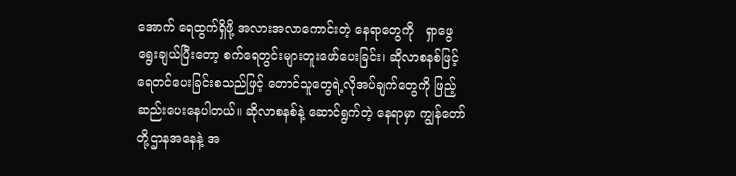အောက် ရေထွက်ရှိဖို့ အလားအလာကောင်းတဲ့ နေရာတွေကို   ရှာဖွေရွေးချယ်ပြီးတော့ စက်ရေတွင်းများတူးဖော်ပေးခြင်း၊ ဆိုလာစနစ်ဖြင့် ရေတင်ပေးခြင်းစသည်ဖြင့် တောင်သူတွေရဲ့လိုအပ်ချက်တွေကို ဖြည့်ဆည်းပေးနေပါတယ်။ ဆိုလာစနစ်နဲ့ ဆောင်ရွက်တဲ့ နေရာမှာ ကျွန်တော်တို့ဌာနအနေနဲ့ အ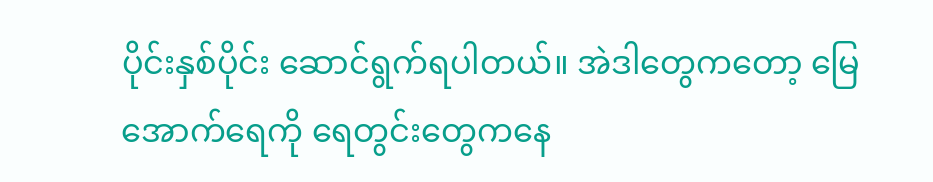ပိုင်းနှစ်ပိုင်း ဆောင်ရွက်ရပါတယ်။ အဲဒါတွေကတော့ မြေအောက်ရေကို ရေတွင်းတွေကနေ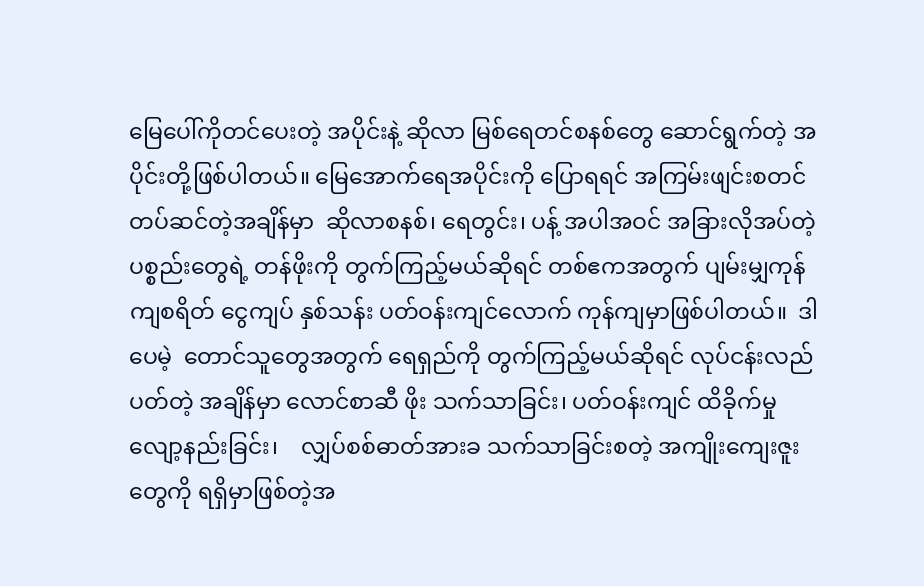မြေပေါ်ကိုတင်ပေးတဲ့ အပိုင်းနဲ့ ဆိုလာ မြစ်ရေတင်စနစ်တွေ ဆောင်ရွက်တဲ့ အပိုင်းတို့ဖြစ်ပါတယ်။ မြေအောက်ရေအပိုင်းကို ပြောရရင် အကြမ်းဖျင်းစတင် တပ်ဆင်တဲ့အချိန်မှာ  ဆိုလာစနစ်၊ ရေတွင်း၊ ပန့် အပါအဝင် အခြားလိုအပ်တဲ့ ပစ္စည်းတွေရဲ့ တန်ဖိုးကို တွက်ကြည့်မယ်ဆိုရင် တစ်ဧကအတွက် ပျမ်းမျှကုန်ကျစရိတ် ငွေကျပ် နှစ်သန်း ပတ်ဝန်းကျင်လောက် ကုန်ကျမှာဖြစ်ပါတယ်။  ဒါပေမဲ့  တောင်သူတွေအတွက် ရေရှည်ကို တွက်ကြည့်မယ်ဆိုရင် လုပ်ငန်းလည်ပတ်တဲ့ အချိန်မှာ လောင်စာဆီ ဖိုး သက်သာခြင်း၊ ပတ်ဝန်းကျင် ထိခိုက်မှု လျော့နည်းခြင်း၊    လျှပ်စစ်ဓာတ်အားခ သက်သာခြင်းစတဲ့ အကျိုးကျေးဇူးတွေကို ရရှိမှာဖြစ်တဲ့အ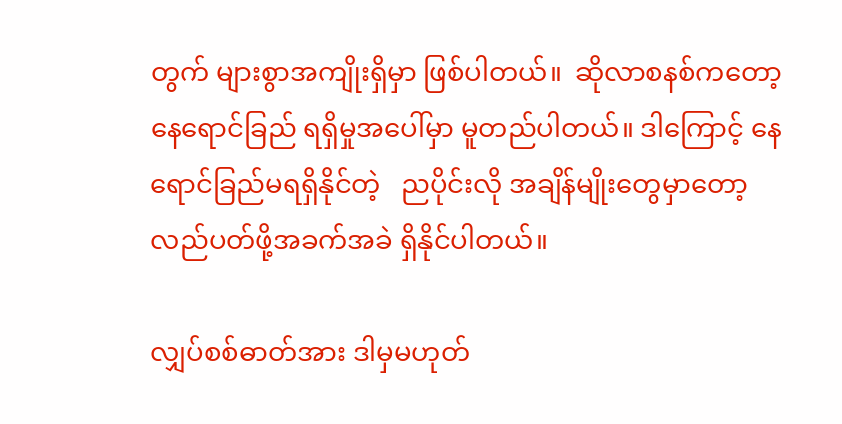တွက် များစွာအကျိုးရှိမှာ ဖြစ်ပါတယ်။  ဆိုလာစနစ်ကတော့ နေရောင်ခြည် ရရှိမှုအပေါ်မှာ မူတည်ပါတယ်။ ဒါကြောင့် နေရောင်ခြည်မရရှိနိုင်တဲ့   ညပိုင်းလို အချိန်မျိုးတွေမှာတော့ လည်ပတ်ဖို့အခက်အခဲ ရှိနိုင်ပါတယ်။

လျှပ်စစ်ဓာတ်အား ဒါမှမဟုတ်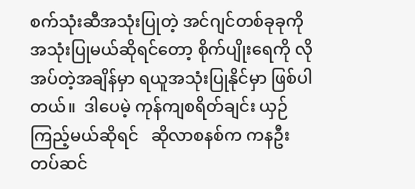စက်သုံးဆီအသုံးပြုတဲ့ အင်ဂျင်တစ်ခုခုကို    အသုံးပြုမယ်ဆိုရင်တော့ စိုက်ပျိုးရေကို လိုအပ်တဲ့အချိန်မှာ ရယူအသုံးပြုနိုင်မှာ ဖြစ်ပါတယ်။  ဒါပေမဲ့ ကုန်ကျစရိတ်ချင်း ယှဉ်ကြည့်မယ်ဆိုရင်   ဆိုလာစနစ်က ကနဦးတပ်ဆင်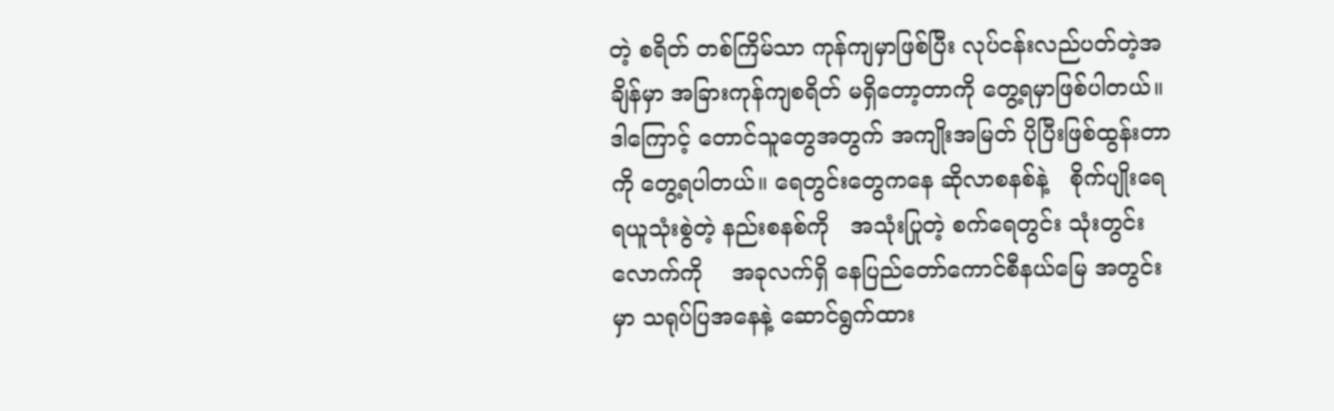တဲ့ စရိတ် တစ်ကြိမ်သာ ကုန်ကျမှာဖြစ်ပြီး လုပ်ငန်းလည်ပတ်တဲ့အချိန်မှာ အခြားကုန်ကျစရိတ် မရှိတော့တာကို တွေ့ရမှာဖြစ်ပါတယ်။ ဒါကြောင့် တောင်သူတွေအတွက် အကျိုးအမြတ် ပိုပြီးဖြစ်ထွန်းတာကို တွေ့ရပါတယ်။ ရေတွင်းတွေကနေ ဆိုလာစနစ်နဲ့   စိုက်ပျိုးရေ ရယူသုံးစွဲတဲ့ နည်းစနစ်ကို   အသုံးပြုတဲ့ စက်ရေတွင်း သုံးတွင်းလောက်ကို    အခုလက်ရှိ နေပြည်တော်ကောင်စီနယ်မြေ အတွင်းမှာ သရုပ်ပြအနေနဲ့ ဆောင်ရွက်ထား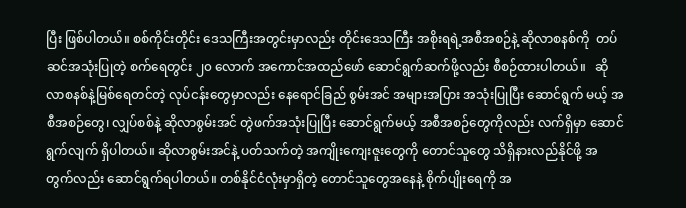ပြီး ဖြစ်ပါတယ်။ စစ်ကိုင်းတိုင်း ဒေသကြီးအတွင်းမှာလည်း တိုင်းဒေသကြီး အစိုးရရဲ့အစီအစဉ်နဲ့ ဆိုလာစနစ်ကို  တပ်ဆင်အသုံးပြုတဲ့ စက်ရေတွင်း ၂၀ လောက် အကောင်အထည်ဖော် ဆောင်ရွက်ဆက်ဖို့လည်း စီစဉ်ထားပါတယ်။   ဆိုလာစနစ်နဲ့မြစ်ရေတင်တဲ့ လုပ်ငန်းတွေမှာလည်း နေရောင်ခြည် စွမ်းအင် အများအပြား အသုံးပြုပြီး ဆောင်ရွက် မယ့် အစီအစဉ်တွေ၊ လျှပ်စစ်နဲ့ ဆိုလာစွမ်းအင် တွဲဖက်အသုံးပြုပြီး ဆောင်ရွက်မယ့် အစီအစဉ်တွေကိုလည်း လက်ရှိမှာ ဆောင်ရွက်လျက် ရှိပါတယ်။ ဆိုလာစွမ်းအင်နဲ့ ပတ်သက်တဲ့ အကျိုးကျေးဇူးတွေကို တောင်သူတွေ သိရှိနားလည်နိုင်ဖို့ အတွက်လည်း ဆောင်ရွက်ရပါတယ်။ တစ်နိုင်ငံလုံးမှာရှိတဲ့ တောင်သူတွေအနေနဲ့ စိုက်ပျိုးရေကို အ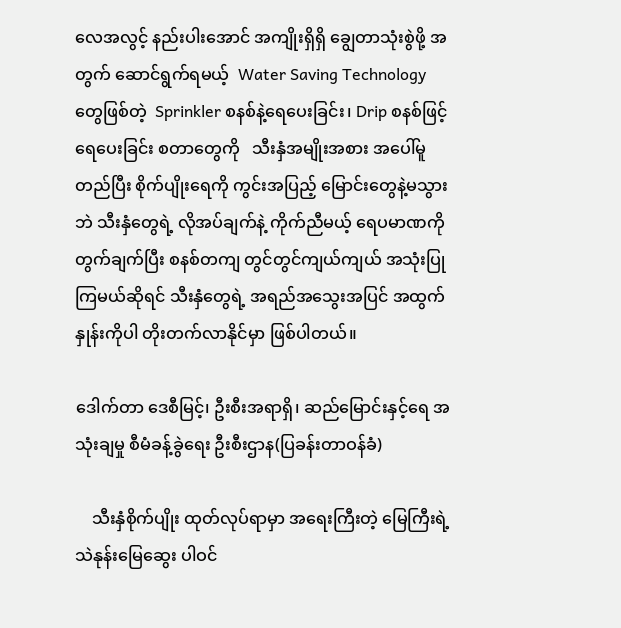လေအလွင့် နည်းပါးအောင် အကျိုးရှိရှိ ချွေတာသုံးစွဲဖို့ အတွက် ဆောင်ရွက်ရမယ့်  Water Saving Technology တွေဖြစ်တဲ့  Sprinkler စနစ်နဲ့ရေပေးခြင်း၊ Drip စနစ်ဖြင့် ရေပေးခြင်း စတာတွေကို   သီးနှံအမျိုးအစား အပေါ်မူတည်ပြီး စိုက်ပျိုးရေကို ကွင်းအပြည့် မြောင်းတွေနဲ့မသွားဘဲ သီးနှံတွေရဲ့ လိုအပ်ချက်နဲ့ ကိုက်ညီမယ့် ရေပမာဏကို တွက်ချက်ပြီး စနစ်တကျ တွင်တွင်ကျယ်ကျယ် အသုံးပြုကြမယ်ဆိုရင် သီးနှံတွေရဲ့ အရည်အသွေးအပြင် အထွက်နှုန်းကိုပါ တိုးတက်လာနိုင်မှာ ဖြစ်ပါတယ်။

ဒေါက်တာ ဒေစီမြင့်၊ ဦးစီးအရာရှိ၊ ဆည်မြောင်းနှင့်ရေ အသုံးချမှု စီမံခန့်ခွဲရေး ဦးစီးဌာန(ပြခန်းတာဝန်ခံ)

    သီးနှံစိုက်ပျိုး ထုတ်လုပ်ရာမှာ အရေးကြီးတဲ့ မြေကြီးရဲ့သဲနုန်းမြေဆွေး ပါဝင်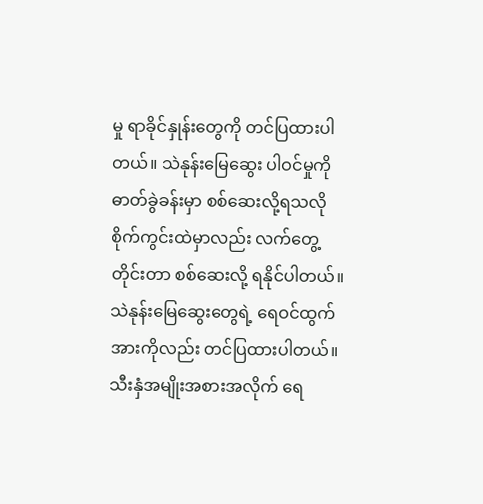မှု ရာခိုင်နှုန်းတွေကို တင်ပြထားပါတယ်။ သဲနုန်းမြေဆွေး ပါဝင်မှုကို ဓာတ်ခွဲခန်းမှာ စစ်ဆေးလို့ရသလို စိုက်ကွင်းထဲမှာလည်း လက်တွေ့တိုင်းတာ စစ်ဆေးလို့ ရနိုင်ပါတယ်။ သဲနုန်းမြေဆွေးတွေရဲ့ ရေဝင်ထွက်အားကိုလည်း တင်ပြထားပါတယ်။  သီးနှံအမျိုးအစားအလိုက် ရေ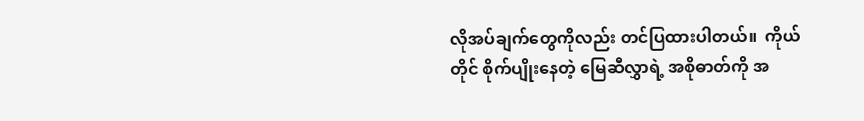လိုအပ်ချက်တွေကိုလည်း တင်ပြထားပါတယ်။  ကိုယ်တိုင် စိုက်ပျိုးနေတဲ့ မြေဆီလွှာရဲ့ အစိုဓာတ်ကို အ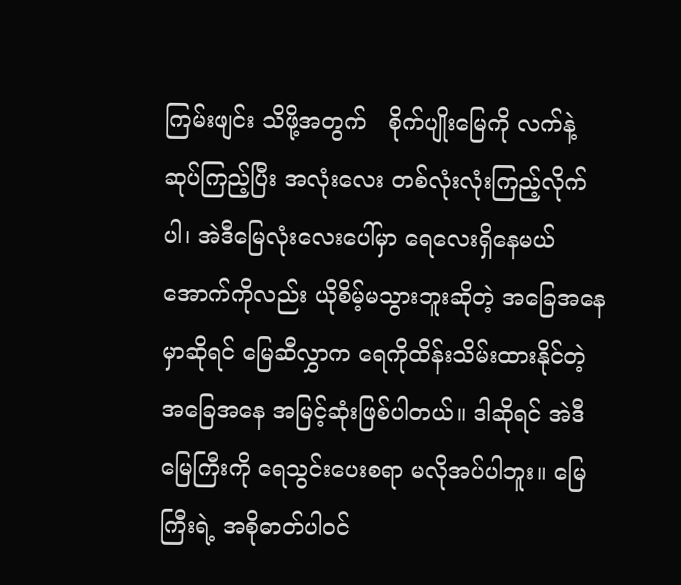ကြမ်းဖျင်း သိဖို့အတွက်   စိုက်ပျိုးမြေကို လက်နဲ့ ဆုပ်ကြည့်ပြီး အလုံးလေး တစ်လုံးလုံးကြည့်လိုက်ပါ၊ အဲဒီမြေလုံးလေးပေါ်မှာ ရေလေးရှိနေမယ် အောက်ကိုလည်း ယိုစိမ့်မသွားဘူးဆိုတဲ့ အခြေအနေမှာဆိုရင် မြေဆီလွှာက ရေကိုထိန်းသိမ်းထားနိုင်တဲ့ အခြေအနေ အမြင့်ဆုံးဖြစ်ပါတယ်။ ဒါဆိုရင် အဲဒီမြေကြီးကို ရေသွင်းပေးစရာ မလိုအပ်ပါဘူး။ မြေကြီးရဲ့ အစိုဓာတ်ပါဝင်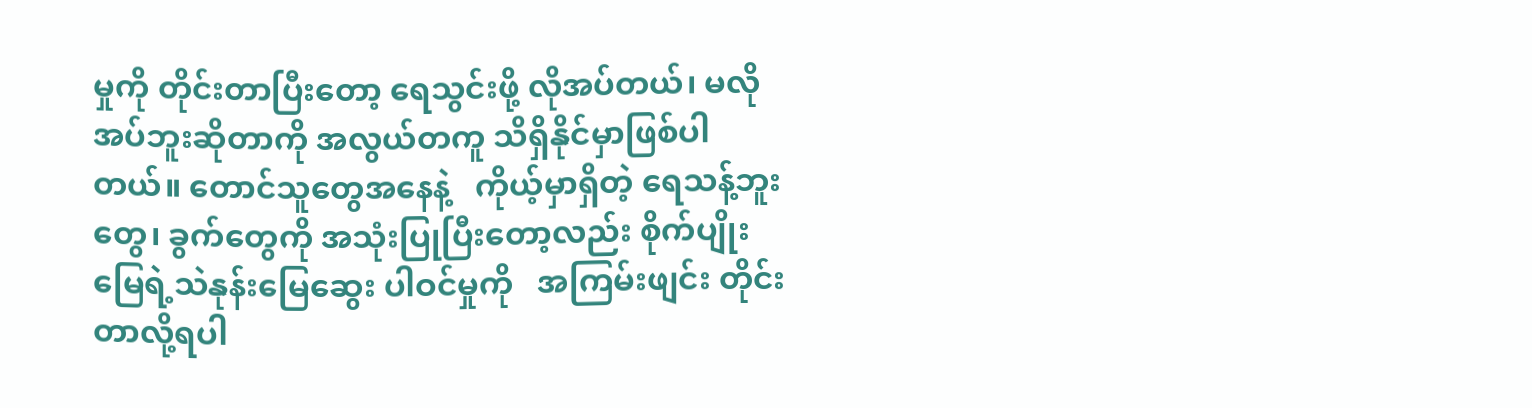မှုကို တိုင်းတာပြီးတော့ ရေသွင်းဖို့ လိုအပ်တယ်၊ မလိုအပ်ဘူးဆိုတာကို အလွယ်တကူ သိရှိနိုင်မှာဖြစ်ပါတယ်။ တောင်သူတွေအနေနဲ့   ကိုယ့်မှာရှိတဲ့ ရေသန့်ဘူးတွေ၊ ခွက်တွေကို အသုံးပြုပြီးတော့လည်း စိုက်ပျိုးမြေရဲ့သဲနုန်းမြေဆွေး ပါဝင်မှုကို   အကြမ်းဖျင်း တိုင်းတာလို့ရပါ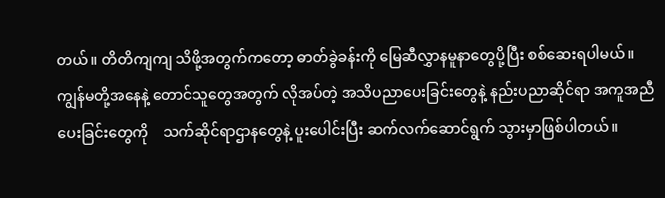တယ်။ တိတိကျကျ သိဖို့အတွက်ကတော့ ဓာတ်ခွဲခန်းကို မြေဆီလွှာနမူနာတွေပို့ပြီး စစ်ဆေးရပါမယ်။ ကျွန်မတို့အနေနဲ့ တောင်သူတွေအတွက် လိုအပ်တဲ့ အသိပညာပေးခြင်းတွေနဲ့ နည်းပညာဆိုင်ရာ အကူအညီပေးခြင်းတွေကို    သက်ဆိုင်ရာဌာနတွေနဲ့ ပူးပေါင်းပြီး ဆက်လက်ဆောင်ရွက် သွားမှာဖြစ်ပါတယ်။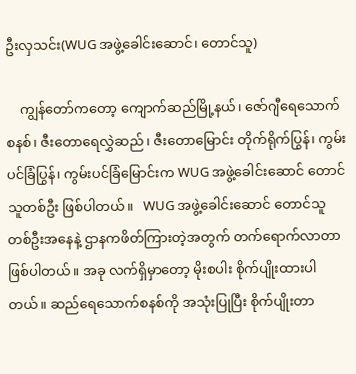ဦးလှသင်း(WUG အဖွဲ့ခေါင်းဆောင်၊ တောင်သူ)

    ကျွန်တော်ကတော့ ကျောက်ဆည်မြို့နယ်၊ ဇော်ဂျီရေသောက်စနစ်၊ ဇီးတောရေလွှဲဆည်၊ ဇီးတောမြောင်း တိုက်ရိုက်ပြွန်၊ ကွမ်းပင်ခြံပြွန်၊ ကွမ်းပင်ခြံမြောင်းက WUG အဖွဲ့ခေါင်းဆောင် တောင်သူတစ်ဦး ဖြစ်ပါတယ်။   WUG အဖွဲ့ခေါင်းဆောင် တောင်သူ တစ်ဦးအနေနဲ့ ဌာနကဖိတ်ကြားတဲ့အတွက် တက်ရောက်လာတာဖြစ်ပါတယ်။ အခု လက်ရှိမှာတော့ မိုးစပါး စိုက်ပျိုးထားပါတယ်။ ဆည်ရေသောက်စနစ်ကို အသုံးပြုပြီး စိုက်ပျိုးတာ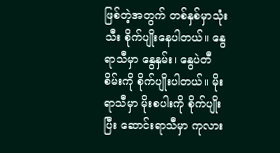ဖြစ်တဲ့အတွက် တစ်နှစ်မှာသုံးသီး စိုက်ပျိုးနေပါတယ်။ နွေရာသီမှာ နွေနှမ်း၊ နွေပဲတီစိမ်းကို စိုက်ပျိုးပါတယ်။ မိုးရာသီမှာ မိုးစပါးကို စိုက်ပျိုးပြီး ဆောင်းရာသီမှာ ကုလား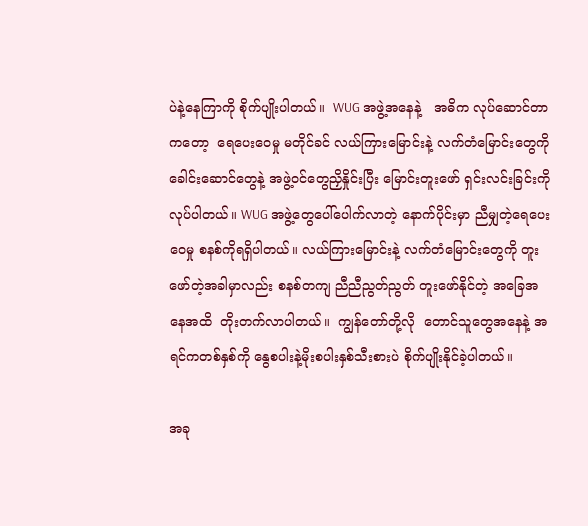ပဲနဲ့နေကြာကို စိုက်ပျိုးပါတယ်။  WUG အဖွဲ့အနေနဲ့   အဓိက လုပ်ဆောင်တာကတော့  ရေပေးဝေမှု မတိုင်ခင် လယ်ကြားမြောင်းနဲ့ လက်တံမြောင်းတွေကို  ခေါင်းဆောင်တွေနဲ့ အဖွဲ့ဝင်တွေညှိနှိုင်းပြီး မြောင်းတူးဖော် ရှင်းလင်းခြင်းကိုလုပ်ပါတယ်။ WUG အဖွဲ့တွေပေါ်ပေါက်လာတဲ့ နောက်ပိုင်းမှာ ညီမျှတဲ့ရေပေးဝေမှု စနစ်ကိုရရှိပါတယ်။ လယ်ကြားမြောင်းနဲ့ လက်တံမြောင်းတွေကို တူးဖော်တဲ့အခါမှာလည်း စနစ်တကျ ညီညီညွတ်ညွတ် တူးဖော်နိုင်တဲ့ အခြေအနေအထိ  တိုးတက်လာပါတယ်။  ကျွန်တော်တို့လို  တောင်သူတွေအနေနဲ့ အရင်ကတစ်နှစ်ကို နွေစပါးနဲ့မိုးစပါးနှစ်သီးစားပဲ စိုက်ပျိုးနိုင်ခဲ့ပါတယ်။

အခု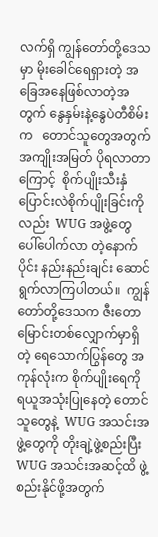လက်ရှိ ကျွန်တော်တို့ဒေသမှာ မိုးခေါင်ရေရှားတဲ့ အခြေအနေဖြစ်လာတဲ့အတွက် နွေနှမ်းနဲ့နွေပဲတီစိမ်းက   တောင်သူတွေအတွက် အကျိုးအမြတ် ပိုရလာတာကြောင့်  စိုက်ပျိုးသီးနှံ ပြောင်းလဲစိုက်ပျိုးခြင်းကိုလည်း  WUG အဖွဲ့တွေ ပေါ်ပေါက်လာ တဲ့နောက်ပိုင်း နည်းနည်းချင်း ဆောင်ရွက်လာကြပါတယ်။  ကျွန်တော်တို့ဒေသက ဇီးတောမြောင်းတစ်လျှောက်မှာရှိတဲ့ ရေသောက်ပြွန်တွေ အကုန်လုံးက စိုက်ပျိုးရေကို ရယူအသုံးပြုနေတဲ့ တောင်သူတွေနဲ့  WUG အသင်းအဖွဲ့တွေကို တိုးချဲ့ဖွဲ့စည်းပြီး WUG အသင်းအဆင့်ထိ ဖွဲ့စည်းနိုင်ဖို့အတွက်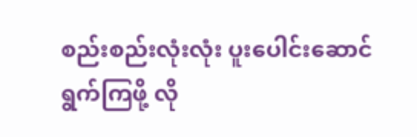စည်းစည်းလုံးလုံး ပူးပေါင်းဆောင်ရွက်ကြဖို့ လို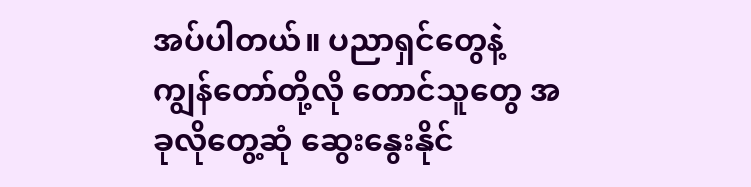အပ်ပါတယ်။ ပညာရှင်တွေနဲ့ ကျွန်တော်တို့လို တောင်သူတွေ အခုလိုတွေ့ဆုံ ဆွေးနွေးနိုင်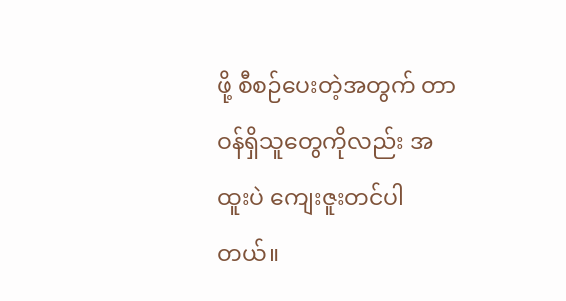ဖို့ စီစဉ်ပေးတဲ့အတွက် တာဝန်ရှိသူတွေကိုလည်း အထူးပဲ ကျေးဇူးတင်ပါတယ်။